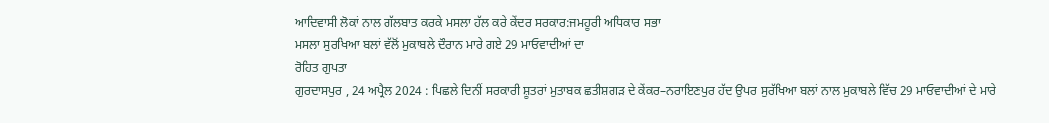ਆਦਿਵਾਸੀ ਲੋਕਾਂ ਨਾਲ ਗੱਲਬਾਤ ਕਰਕੇ ਮਸਲਾ ਹੱਲ ਕਰੇ ਕੇਂਦਰ ਸਰਕਾਰ:ਜਮਹੂਰੀ ਅਧਿਕਾਰ ਸਭਾ
ਮਸਲਾ ਸੁਰਖਿਆ ਬਲਾਂ ਵੱਲੋਂ ਮੁਕਾਬਲੇ ਦੌਰਾਨ ਮਾਰੇ ਗਏ 29 ਮਾਓਵਾਦੀਆਂ ਦਾ
ਰੋਹਿਤ ਗੁਪਤਾ
ਗੁਰਦਾਸਪੁਰ , 24 ਅਪ੍ਰੈਲ 2024 : ਪਿਛਲੇ ਦਿਨੀਂ ਸਰਕਾਰੀ ਸ਼ੂਤਰਾਂ ਮੁਤਾਬਕ ਛਤੀਸ਼ਗੜ ਦੇ ਕੇਂਕਰ–ਨਰਾਇਣਪੁਰ ਹੱਦ ਉਪਰ ਸੁਰੱਖਿਆ ਬਲਾਂ ਨਾਲ ਮੁਕਾਬਲੇ ਵਿੱਚ 29 ਮਾਓਵਾਦੀਆਂ ਦੇ ਮਾਰੇ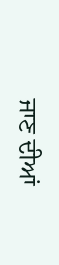ਜਾਣ ਦੀਆਂ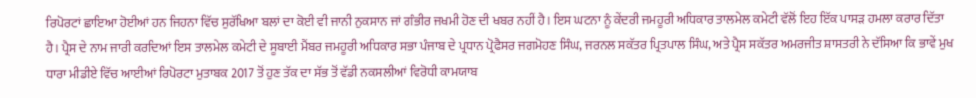ਰਿਪੋਰਟਾਂ ਛਾਇਆ ਹੋਈਆਂ ਹਨ ਜਿਹਨਾ ਵਿੱਚ ਸੁਰੱਖਿਆ ਬਲਾਂ ਦਾ ਕੋਈ ਵੀ ਜਾਨੀ ਨੁਕਸਾਨ ਜਾਂ ਗੰਭੀਰ ਜਖਮੀ ਹੋਣ ਦੀ ਖਬਰ ਨਹੀਂ ਹੈ। ਇਸ ਘਟਨਾ ਨੂੰ ਕੇਂਦਰੀ ਜਮਹੂਰੀ ਅਧਿਕਾਰ ਤਾਲਮੇਲ ਕਮੇਟੀ ਵੱਲੋਂ ਇਹ ਇੱਕ ਪਾਸੜ ਹਮਲਾ ਕਰਾਰ ਦਿੱਤਾ ਹੈ। ਪ੍ਰੈਸ ਦੇ ਨਾਮ ਜਾਰੀ ਕਰਦਿਆਂ ਇਸ ਤਾਲਮੇਲ ਕਮੇਟੀ ਦੇ ਸੂਬਾਈ ਮੈਂਬਰ ਜਮਹੂਰੀ ਅਧਿਕਾਰ ਸਭਾ ਪੰਜਾਬ ਦੇ ਪ੍ਰਧਾਨ ਪ੍ਰੋਫੈਸਰ ਜਗਮੋਹਣ ਸਿੰਘ, ਜਰਨਲ ਸਕੱਤਰ ਪ੍ਰਿਤਪਾਲ ਸਿੰਘ, ਅਤੇ ਪ੍ਰੈਸ ਸਕੱਤਰ ਅਮਰਜੀਤ ਸ਼ਾਸਤਰੀ ਨੇ ਦੱਸਿਆ ਕਿ ਭਾਵੇਂ ਮੁਖ ਧਾਰਾ ਮੀਡੀਏ ਵਿੱਚ ਆਈਆਂ ਰਿਪੋਰਟਾ ਮੁਤਾਬਕ 2017 ਤੋਂ ਹੁਣ ਤੱਕ ਦਾ ਸੱਭ ਤੋਂ ਵੱਡੀ ਨਕਸਲੀਆਂ ਵਿਰੋਧੀ ਕਾਮਯਾਬ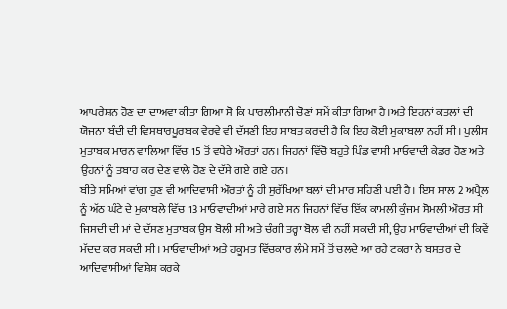ਆਪਰੇਸ਼ਨ ਹੋਣ ਦਾ ਦਾਅਵਾ ਕੀਤਾ ਗਿਆ ਸੋ ਕਿ ਪਾਰਲੀਮਾਨੀ ਚੋਣਾਂ ਸਮੇਂ ਕੀਤਾ ਗਿਆ ਹੈ।ਅਤੇ ਇਹਨਾਂ ਕਤਲਾਂ ਦੀ ਯੋਜਨਾ ਬੰਦੀ ਦੀ ਵਿਸਥਾਰਪੂਰਬਕ ਵੇਰਵੇ ਵੀ ਦੱਸਣੀ ਇਹ ਸਾਬਤ ਕਰਦੀ ਹੈ ਕਿ ਇਹ ਕੋਈ ਮੁਕਾਬਲਾ ਨਹੀਂ ਸੀ। ਪੁਲੀਸ ਮੁਤਾਬਕ ਮਾਰਨ ਵਾਲਿਆ ਵਿੱਚ 15 ਤੋਂ ਵਧੇਰੇ ਔਰਤਾਂ ਹਨ। ਜਿਹਨਾਂ ਵਿੱਚੋ ਬਹੁਤੇ ਪਿੰਡ ਵਾਸੀ ਮਾਓਵਾਦੀ ਕੇਡਰ ਹੋਣ ਅਤੇ ਉਹਨਾਂ ਨੂੰ ਤਬਾਹ ਕਰ ਦੇਣ ਵਾਲੇ ਹੋਣ ਦੇ ਦੱਸੇ ਗਏ ਗਏ ਹਨ।
ਬੀਤੇ ਸਮਿਆਂ ਵਾਂਗ ਹੁਣ ਵੀ ਆਦਿਵਾਸੀ ਔਰਤਾਂ ਨੂੰ ਹੀ ਸੁਰੱਖਿਆ ਬਲਾਂ ਦੀ ਮਾਰ ਸਹਿਣੀ ਪਈ ਹੈ। ਇਸ ਸਾਲ 2 ਅਪ੍ਰੈਲ ਨੂੰ ਅੱਠ ਘੰਟੇ ਦੇ ਮੁਕਾਬਲੇ ਵਿੱਚ 13 ਮਾਓਵਾਦੀਆਂ ਮਾਰੇ ਗਏ ਸਨ ਜਿਹਨਾਂ ਵਿੱਚ ਇੱਕ ਕਾਮਲੀ ਕੁੰਜਮ ਸੋਮਲੀ ਔਰਤ ਸੀ ਜਿਸਦੀ ਦੀ ਮਾਂ ਦੇ ਦੱਸਣ ਮੁਤਾਬਕ ਉਸ ਬੋਲੀ ਸੀ ਅਤੇ ਚੰਗੀ ਤਰ੍ਹਾ ਬੋਲ ਵੀ ਨਹੀਂ ਸਕਦੀ ਸੀ, ਉਹ ਮਾਓਵਾਦੀਆਂ ਦੀ ਕਿਵੇਂ ਮੱਦਦ ਕਰ ਸਕਦੀ ਸੀ। ਮਾਓਵਾਦੀਆਂ ਅਤੇ ਹਕੂਮਤ ਵਿੱਚਕਾਰ ਲੰਮੇ ਸਮੇਂ ਤੋਂ ਚਲਦੇ ਆ ਰਹੇ ਟਕਰਾ ਨੇ ਬਸਤਰ ਦੇ ਆਦਿਵਾਸੀਆਂ ਵਿਸ਼ੇਸ਼ ਕਰਕੇ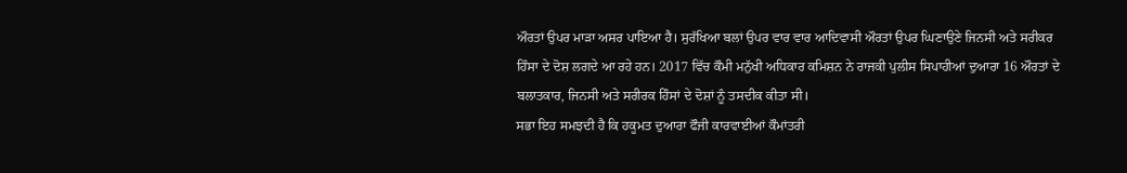ਔਰਤਾਂ ਉਪਰ ਮਾੜਾ ਅਸਰ ਪਾਇਆ ਹੈ। ਸੁਰੱਖਿਆ ਬਲਾਂ ਉਪਰ ਵਾਰ ਵਾਰ ਆਦਿਵਾਸੀ ਔਰਤਾਂ ਉਪਰ ਘਿਣਾਉਣੇ ਜਿਨਸੀ ਅਤੇ ਸਰੀਕਰ ਹਿੰਸਾ ਦੇ ਦੋਸ਼ ਲਗਦੇ ਆ ਰਹੇ ਹਨ। 2017 ਵਿੱਚ ਕੌਮੀ ਮਨੁੱਖੀ ਅਧਿਕਾਰ ਕਮਿਸ਼ਨ ਨੇ ਰਾਜਕੀ ਪੁਲੀਸ ਸਿਪਾਹੀਆਂ ਦੁਆਰਾ 16 ਔਰਤਾਂ ਦੇ ਬਲਾਤਕਾਰ, ਜਿਨਸੀ ਅਤੇ ਸਰੀਰਕ ਹਿੰਸਾਂ ਦੇ ਦੋਸ਼ਾਂ ਨੂੰ ਤਸਦੀਕ ਕੀਤਾ ਸੀ।
ਸਭਾ ਇਹ ਸਮਝਦੀ ਹੈ ਕਿ ਹਕੂਮਤ ਦੁਆਰਾ ਫੌਜੀ ਕਾਰਵਾਈਆਂ ਕੌਮਾਂਤਰੀ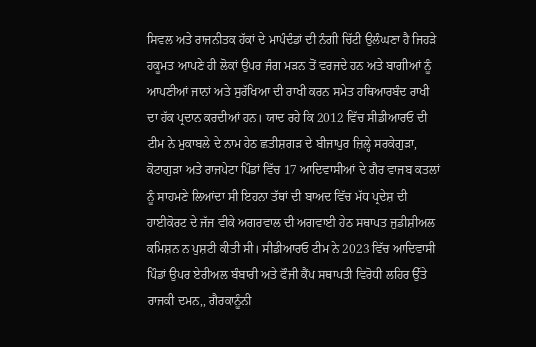ਸਿਵਲ ਅਤੇ ਰਾਜਨੀਤਕ ਹੱਕਾਂ ਦੇ ਮਾਪੰਦੰਡਾਂ ਦੀ ਨੰਗੀ ਚਿੱਟੀ ਉਲੰਘਣਾ ਹੈ ਜਿਹੜੇ ਹਕੂਮਤ ਆਪਣੇ ਹੀ ਲੋਕਾਂ ਉਪਰ ਜੰਗ ਮੜਨ ਤੋਂ ਵਰਜਦੇ ਹਨ ਅਤੇ ਬਾਗੀਆਂ ਨੂੰ ਆਪਣੀਆਂ ਜਾਨਾਂ ਅਤੇ ਸੁਰੱਖਿਆ ਦੀ ਰਾਖੀ ਕਰਨ ਸਮੇਤ ਹਥਿਆਰਬੰਦ ਰਾਖੀ ਦਾ ਹੱਕ ਪ੍ਰਦਾਨ ਕਰਦੀਆਂ ਹਨ। ਯਾਦ ਰਹੇ ਕਿ 2012 ਵਿੱਚ ਸੀਡੀਆਰਓ ਦੀ ਟੀਮ ਨੇ ਮੁਕਾਬਲੇ ਦੇ ਨਾਮ ਹੇਠ ਛਤੀਸ਼ਗੜ ਦੇ ਬੀਜਾਪੁਰ ਜ਼ਿਲ੍ਹੇ ਸਰਕੇਗੁੜਾ, ਕੋਟਾਗੁੜਾ ਅਤੇ ਰਾਜਪੇਟਾ ਪਿੰਡਾਂ ਵਿੱਚ 17 ਆਦਿਵਾਸੀਆਂ ਦੇ ਗੈਰ ਵਾਜਬ ਕਤਲਾਂ ਨੂੰ ਸਾਹਮਣੇ ਲਿਆਂਦਾ ਸੀ ਇਹਨਾ ਤੱਥਾਂ ਦੀ ਬਾਅਦ ਵਿੱਚ ਮੱਧ ਪ੍ਰਦੇਸ਼ ਦੀ ਹਾਈਕੋਰਟ ਦੇ ਜੱਜ ਵੀਕੇ ਅਗਰਵਾਲ ਦੀ ਅਗਵਾਈ ਹੇਠ ਸਥਾਪਤ ਜੁਡੀਸ਼ੀਅਲ ਕਮਿਸ਼ਨ ਨ ਪੁਸ਼ਟੀ ਕੀਤੀ ਸੀ। ਸੀਡੀਆਰਓ ਟੀਮ ਨੇ 2023 ਵਿੱਚ ਆਦਿਵਾਸੀ ਪਿੰਡਾਂ ਉਪਰ ਏਰੀਅਲ ਬੰਬਾਰੀ ਅਤੇ ਫੌਜੀ ਕੈਂਪ ਸਥਾਪਤੀ ਵਿਰੋਧੀ ਲਹਿਰ ਉੱਤੇ ਰਾਜਕੀ ਦਮਨ,, ਗੈਰਕਾਨੂੰਨੀ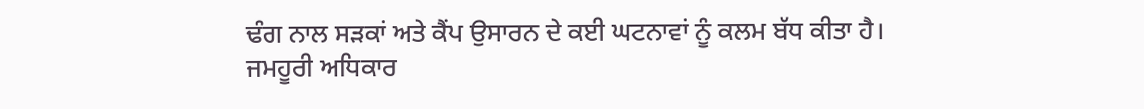ਢੰਗ ਨਾਲ ਸੜਕਾਂ ਅਤੇ ਕੈਂਪ ਉਸਾਰਨ ਦੇ ਕਈ ਘਟਨਾਵਾਂ ਨੂੰ ਕਲਮ ਬੱਧ ਕੀਤਾ ਹੈ।
ਜਮਹੂਰੀ ਅਧਿਕਾਰ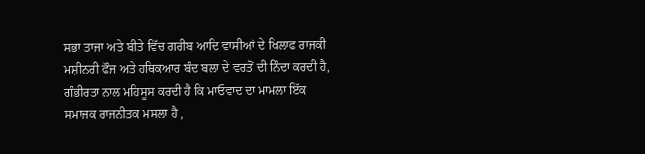ਸਭਾ ਤਾਜਾ ਅਤੇ ਬੀਤੇ ਵਿੱਚ ਗਰੀਬ ਆਦਿ ਵਾਸੀਆਂ ਦੇ ਖਿਲਾਫ ਰਾਜਕੀ ਮਸ਼ੀਨਰੀ ਫੌਜ ਅਤੇ ਹਥਿਕਆਰ ਬੰਦ ਬਲਾ ਦੇ ਵਰਤੋਂ ਦੀ ਨਿੰਦਾ ਕਰਦੀ ਹੈ, ਗੰਭੀਰਤਾ ਨਾਲ ਮਹਿਸੂਸ ਕਰਦੀ ਹੈ ਕਿ ਮਾਓਵਾਦ ਦਾ ਮਾਮਲਾ ਇੱਕ ਸਮਾਜਕ ਰਾਜਨੀਤਕ ਮਸਲਾ ਹੈ ,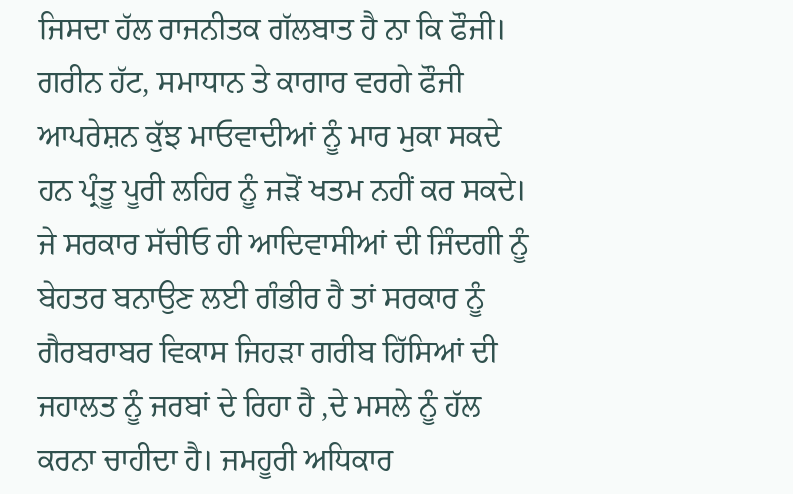ਜਿਸਦਾ ਹੱਲ ਰਾਜਨੀਤਕ ਗੱਲਬਾਤ ਹੈ ਨਾ ਕਿ ਫੌਜੀ। ਗਰੀਨ ਹੱਟ, ਸਮਾਧਾਨ ਤੇ ਕਾਗਾਰ ਵਰਗੇ ਫੌਜੀ ਆਪਰੇਸ਼ਨ ਕੁੱਝ ਮਾਓਵਾਦੀਆਂ ਨੂੰ ਮਾਰ ਮੁਕਾ ਸਕਦੇ ਹਨ ਪ੍ਰੰਤੂ ਪੂਰੀ ਲਹਿਰ ਨੂੰ ਜੜੋਂ ਖਤਮ ਨਹੀਂ ਕਰ ਸਕਦੇ। ਜੇ ਸਰਕਾਰ ਸੱਚੀਓ ਹੀ ਆਦਿਵਾਸੀਆਂ ਦੀ ਜਿੰਦਗੀ ਨੂੰ ਬੇਹਤਰ ਬਨਾਉਣ ਲਈ ਗੰਭੀਰ ਹੈ ਤਾਂ ਸਰਕਾਰ ਨੂੰ ਗੈਰਬਰਾਬਰ ਵਿਕਾਸ ਜਿਹੜਾ ਗਰੀਬ ਹਿੱਸਿਆਂ ਦੀ ਜਹਾਲਤ ਨੂੰ ਜਰਬਾਂ ਦੇ ਰਿਹਾ ਹੈ ,ਦੇ ਮਸਲੇ ਨੂੰ ਹੱਲ ਕਰਨਾ ਚਾਹੀਦਾ ਹੈ। ਜਮਹੂਰੀ ਅਧਿਕਾਰ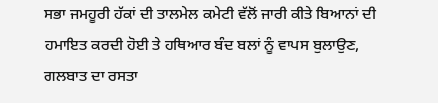ਸਭਾ ਜਮਹੂਰੀ ਹੱਕਾਂ ਦੀ ਤਾਲਮੇਲ ਕਮੇਟੀ ਵੱਲੋਂ ਜਾਰੀ ਕੀਤੇ ਬਿਆਨਾਂ ਦੀ ਹਮਾਇਤ ਕਰਦੀ ਹੋਈ ਤੇ ਹਥਿਆਰ ਬੰਦ ਬਲਾਂ ਨੂੰ ਵਾਪਸ ਬੁਲਾਉਣ, ਗਲਬਾਤ ਦਾ ਰਸਤਾ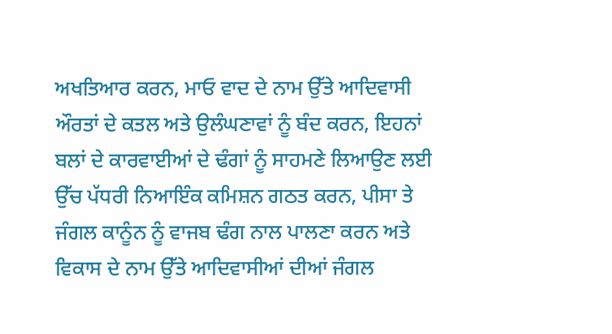ਅਖਤਿਆਰ ਕਰਨ, ਮਾਓ ਵਾਦ ਦੇ ਨਾਮ ਉੱਤੇ ਆਦਿਵਾਸੀ ਔਰਤਾਂ ਦੇ ਕਤਲ ਅਤੇ ਉਲੰਘਣਾਵਾਂ ਨੂੰ ਬੰਦ ਕਰਨ, ਇਹਨਾਂ ਬਲਾਂ ਦੇ ਕਾਰਵਾਈਆਂ ਦੇ ਢੰਗਾਂ ਨੂੰ ਸਾਹਮਣੇ ਲਿਆਉਣ ਲਈ ਉੱਚ ਪੱਧਰੀ ਨਿਆਇੰਕ ਕਮਿਸ਼ਨ ਗਠਤ ਕਰਨ, ਪੀਸਾ ਤੇ ਜੰਗਲ ਕਾਨੂੰਨ ਨੂੰ ਵਾਜਬ ਢੰਗ ਨਾਲ ਪਾਲਣਾ ਕਰਨ ਅਤੇ ਵਿਕਾਸ ਦੇ ਨਾਮ ਉੱਤੇ ਆਦਿਵਾਸੀਆਂ ਦੀਆਂ ਜੰਗਲ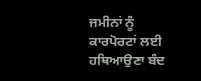ਜਮੀਨਾਂ ਨੂੰ ਕਾਰਪੋਰਟਾਂ ਲਈ ਹਥਿਆਉਣਾ ਬੰਦ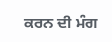ਕਰਨ ਦੀ ਮੰਗ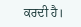ਕਰਦੀ ਹੈ।